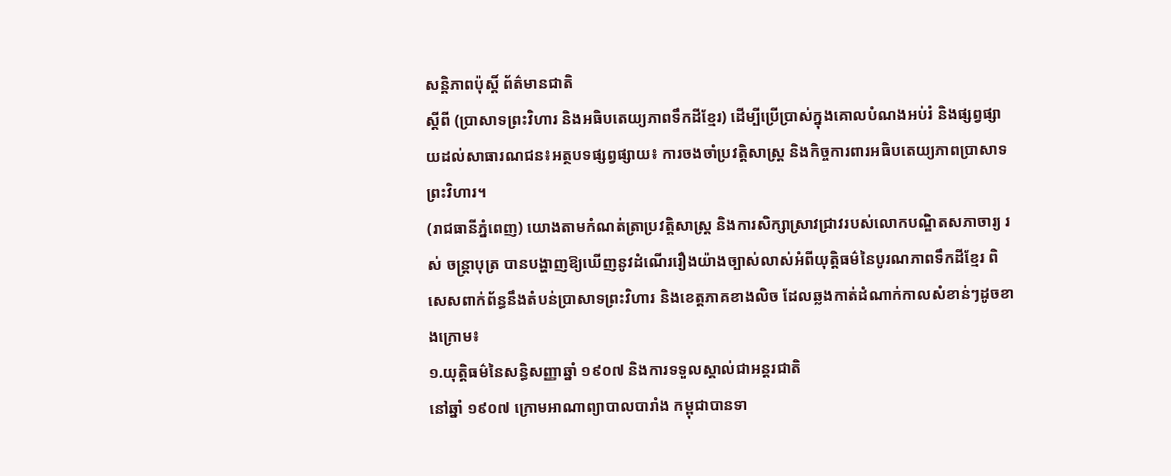សន្តិភាពប៉ុស្តិ៍ ព័ត៌មានជាតិ
ស្តីពី (ប្រាសាទព្រះវិហារ និងអធិបតេយ្យភាពទឹកដីខ្មែរ) ដើម្បីប្រើប្រាស់ក្នុងគោលបំណងអប់រំ និងផ្សព្វផ្សាយដល់សាធារណជន៖អត្ថបទផ្សព្វផ្សាយ៖ ការចងចាំប្រវត្តិសាស្ត្រ និងកិច្ចការពារអធិបតេយ្យភាពប្រាសាទព្រះវិហារ។
(រាជធានីភ្នំពេញ) យោងតាមកំណត់ត្រាប្រវត្តិសាស្ត្រ និងការសិក្សាស្រាវជ្រាវរបស់លោកបណ្ឌិតសភាចារ្យ រស់ ចន្ត្រាបុត្រ បានបង្ហាញឱ្យឃើញនូវដំណើររឿងយ៉ាងច្បាស់លាស់អំពីយុត្តិធម៌នៃបូរណភាពទឹកដីខ្មែរ ពិសេសពាក់ព័ន្ធនឹងតំបន់ប្រាសាទព្រះវិហារ និងខេត្តភាគខាងលិច ដែលឆ្លងកាត់ដំណាក់កាលសំខាន់ៗដូចខាងក្រោម៖
១.យុត្តិធម៌នៃសន្ធិសញ្ញាឆ្នាំ ១៩០៧ និងការទទួលស្គាល់ជាអន្តរជាតិ
នៅឆ្នាំ ១៩០៧ ក្រោមអាណាព្យាបាលបារាំង កម្ពុជាបានទា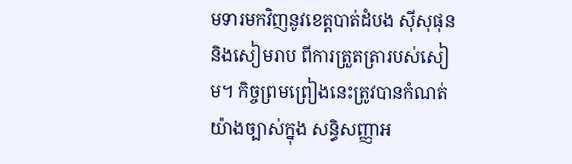មទារមកវិញនូវខេត្តបាត់ដំបង ស៊ីសុផុន និងសៀមរាប ពីការត្រួតត្រារបស់សៀម។ កិច្ចព្រមព្រៀងនេះត្រូវបានកំណត់យ៉ាងច្បាស់ក្នុង សន្ធិសញ្ញាអ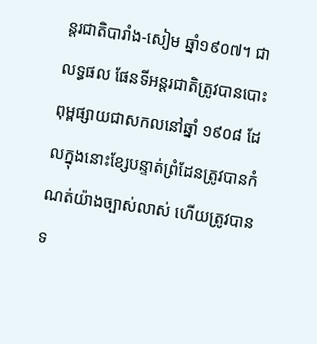ន្តរជាតិបារាំង-សៀម ឆ្នាំ១៩០៧។ ជាលទ្ធផល ផែនទីអន្តរជាតិត្រូវបានបោះពុម្ពផ្សាយជាសកលនៅឆ្នាំ ១៩០៨ ដែលក្នុងនោះខ្សែបន្ទាត់ព្រំដែនត្រូវបានកំណត់យ៉ាងច្បាស់លាស់ ហើយត្រូវបានទ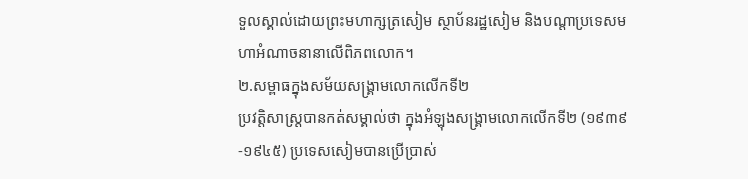ទួលស្គាល់ដោយព្រះមហាក្សត្រសៀម ស្ថាប័នរដ្ឋសៀម និងបណ្តាប្រទេសមហាអំណាចនានាលើពិភពលោក។
២.សម្ពាធក្នុងសម័យសង្គ្រាមលោកលើកទី២
ប្រវត្តិសាស្ត្របានកត់សម្គាល់ថា ក្នុងអំឡុងសង្គ្រាមលោកលើកទី២ (១៩៣៩-១៩៤៥) ប្រទេសសៀមបានប្រើប្រាស់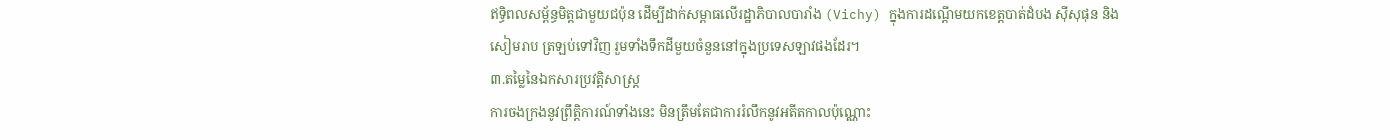ឥទ្ធិពលសម្ព័ន្ធមិត្តជាមួយជប៉ុន ដើម្បីដាក់សម្ពាធលើរដ្ឋាភិបាលបារាំង (Vichy) ក្នុងការដណ្តើមយកខេត្តបាត់ដំបង ស៊ីសុផុន និងសៀមរាប ត្រឡប់ទៅវិញ រួមទាំងទឹកដីមួយចំនួននៅក្នុងប្រទេសឡាវផងដែរ។
៣.តម្លៃនៃឯកសារប្រវត្តិសាស្ត្រ
ការចងក្រងនូវព្រឹត្តិការណ៍ទាំងនេះ មិនត្រឹមតែជាការរំលឹកនូវអតីតកាលប៉ុណ្ណោះ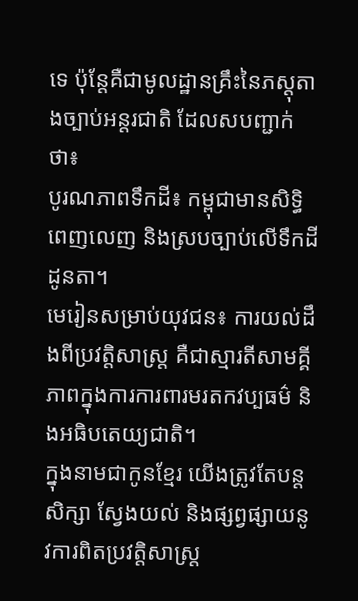ទេ ប៉ុន្តែគឺជាមូលដ្ឋានគ្រឹះនៃភស្តុតាងច្បាប់អន្តរជាតិ ដែលសបញ្ជាក់ថា៖
បូរណភាពទឹកដី៖ កម្ពុជាមានសិទ្ធិពេញលេញ និងស្របច្បាប់លើទឹកដីដូនតា។
មេរៀនសម្រាប់យុវជន៖ ការយល់ដឹងពីប្រវត្តិសាស្ត្រ គឺជាស្មារតីសាមគ្គីភាពក្នុងការការពារមរតកវប្បធម៌ និងអធិបតេយ្យជាតិ។
ក្នុងនាមជាកូនខ្មែរ យើងត្រូវតែបន្តសិក្សា ស្វែងយល់ និងផ្សព្វផ្សាយនូវការពិតប្រវត្តិសាស្ត្រ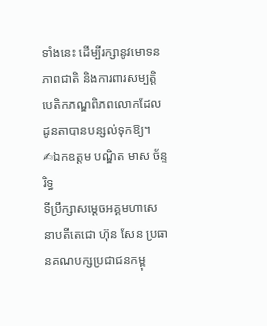ទាំងនេះ ដើម្បីរក្សានូវមោទនភាពជាតិ និងការពារសម្បត្តិបេតិកភណ្ឌពិភពលោកដែលដូនតាបានបន្សល់ទុកឱ្យ។
✍ឯកឧត្តម បណ្ឌិត មាស ច័ន្ទរិទ្ធ
ទីប្រឹក្សាសម្តេចអគ្គមហាសេនាបតីតេជោ ហ៊ុន សែន ប្រធានគណបក្សប្រជាជនកម្ពុ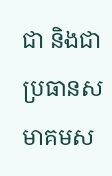ជា និងជាប្រធានសមាគមស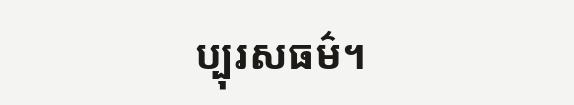ប្បុរសធម៌។